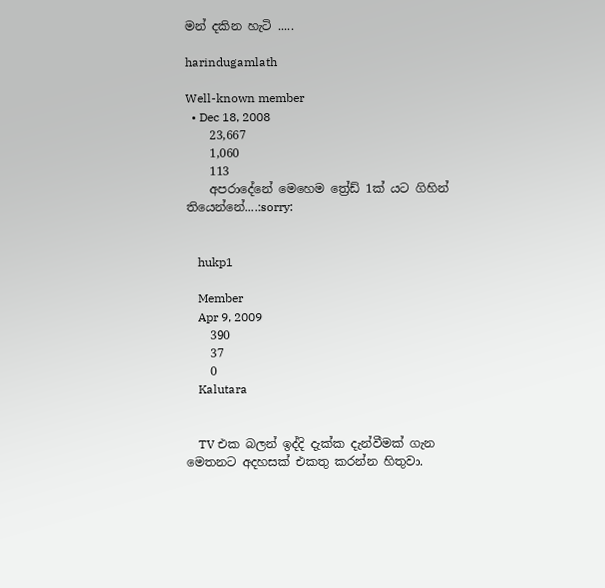මන් දකින හැටි .....

harindugamlath

Well-known member
  • Dec 18, 2008
    23,667
    1,060
    113
    අපරාදේනේ මෙහෙම ත්‍රේඩ් 1ක් යට ගිහින් තියෙන්නේ....:sorry:


    hukp1

    Member
    Apr 9, 2009
    390
    37
    0
    Kalutara


    TV එක බලන් ඉද්දි දැක්ක දැන්වීමක් ගැන මෙතනට අදහසක් එකතු කරන්න හිතුවා.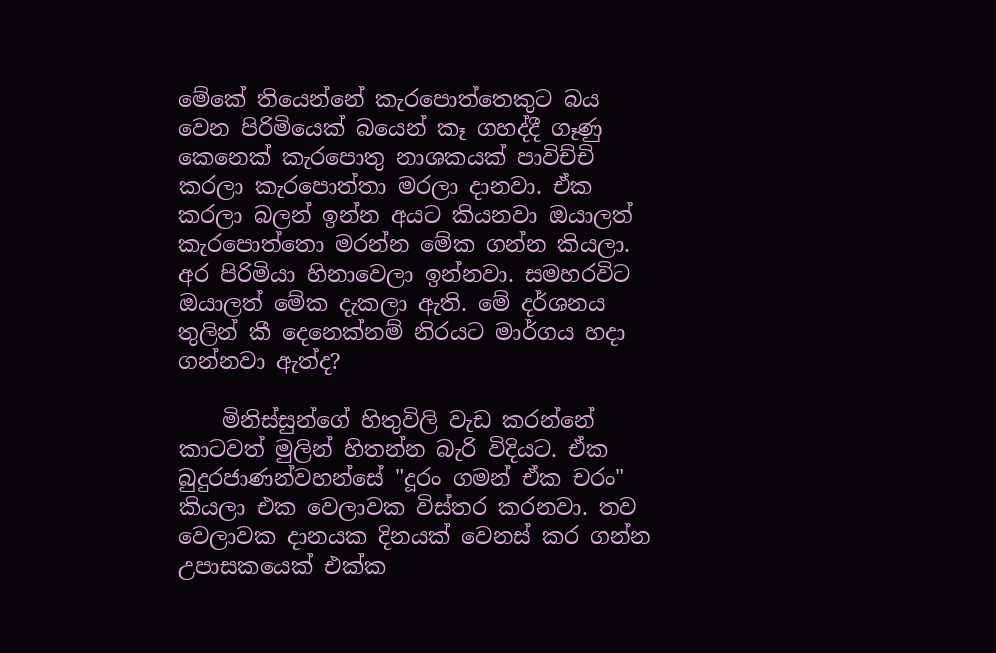මේකේ තියෙන්නේ කැරපොත්තෙකුට බය වෙන පිරිමියෙක් බයෙන් කෑ ගහද්දී ගෑණු කෙනෙක් කැරපොතු නාශකයක් පාවිච්චි කරලා කැරපොත්තා මරලා දානවා. ඒක කරලා බලන් ඉන්න අයට කියනවා ඔයාලත් කැරපොත්තෙ‍ා මරන්න මේක ගන්න කියලා. අර පිරිමියා හිනාවෙලා ඉන්නවා. සමහරවිට ඔයාලත් මේක දැකලා ඇති. මේ දර්ශනය තුලින් කී දෙනෙක්නම් නිරයට මාර්ගය හදා ගන්නවා ඇත්ද?

    මිනිස්සුන්ගේ හිතුවිලි වැඩ කරන්නේ කාටවත් මුලින් හිතන්න බැරි විදියට. ඒක බුදුරජාණන්වහන්සේ "දූරං ගමන් ඒක චරං" කියල‍ා එක වෙලාවක විස්තර කරනවා. තව වෙලාවක දානයක දිනයක් වෙනස් කර ගන්න උපාසකයෙක් එක්ක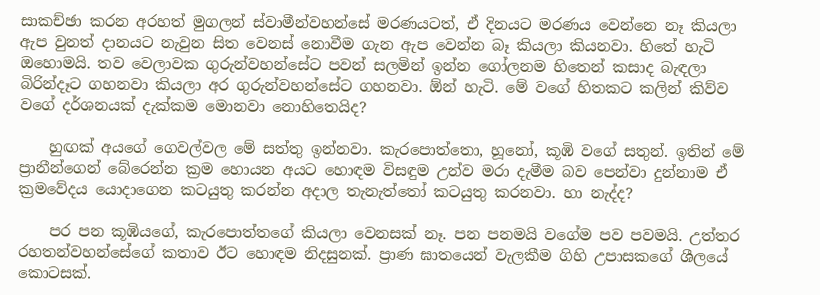සාකච්ඡා කරන අරහත් මුගලන් ස්වාමීන්වහන්සේ මරණයටත්, ඒ දිනයට මරණය වෙන්නෙ නෑ කියලා ඇප වුනත් දානයට නැවුන සිත වෙනස් නොවීම ගැන ඇප වෙන්න බෑ කියලා කියනවා. හිතේ හැටි ඔහොමයි. තව වෙලාවක ගුරුන්වහන්සේට පවන් සලමින් ඉන්න ගෝලනම හිතෙන් කසාද බැඳලා බිරින්දෑට ගහනවා කියලා අර ගුරුන්වහන්සේට ගහනවා. ඕන් හැටි. මේ වගේ හිතකට කලින් කිව්ව වගේ දර්ශනයක් දැක්කම මොනවා නොහිතෙයිද?

    හුඟක් අයගේ ගෙවල්වල මේ සත්තු ඉන්නවා. කැරපොත්තො, හූනෝ, කූඹි වගේ සතුන්. ඉතින් මේ ප්‍රානීන්ගෙන් බේරෙන්න ක්‍රම හොයන අයට හොඳම විසඳුම උන්ව මරා දැමීම බව පෙන්වා දුන්නාම ඒ ක්‍රමවේදය යොදාගෙන කටයුතු කරන්න අදාල තැනැත්තෝ කටයුතු කරනවා. හා නැද්ද?

    පර පන කූඹියගේ, කැරපොත්තගේ කියලා වෙනසක් නෑ. පන පනමයි වගේම පව පවමයි. උත්තර රහතන්වහන්සේගේ කතාව ඊට හොඳම නිදසුනක්. ප්‍රාණ ඝාතයෙන් වැලකීම ගිහි උපාසකගේ ශීලයේ කොටසක්.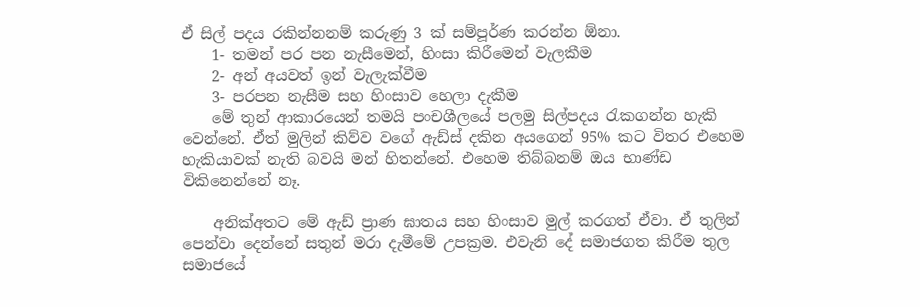ඒ සිල් පදය රකින්නනම් කරුණු 3 ක් සම්පූර්ණ කරන්න ඕනා.
    1- තමන් පර පන නැසීමෙන්, හිංසා කිරීමෙන් වැලකීම
    2- අන් අයවත් ඉන් වැලැක්වීම
    3- පරපන නැසීම සහ හිංසාව හෙලා දැකීම
    මේ තුන් ආකාරයෙන් තමයි පංචශීලයේ පලමු සිල්පදය රැකගන්න හැකි වෙන්නේ. ඒත් මුලින් කිව්ව වගේ ඇඩ්ස් දකින අයගෙන් 95% කට විතර එහෙම හැකියාවක් නැති බවයි මන් හිතන්නේ. එහෙම තිබ්බනම් ඔය භාණ්ඩ විකිනෙන්නේ නෑ.

    අනික්අතට මේ ඇඩ් ප්‍රාණ ඝාතය සහ හිංසාව මුල් කරගත් ඒවා. ඒ තුලින් පෙන්වා දෙන්නේ සතුන් මරා දැමීමේ උපක්‍රම. එවැනි දේ සමාජගත කිරීම තුල සමාජයේ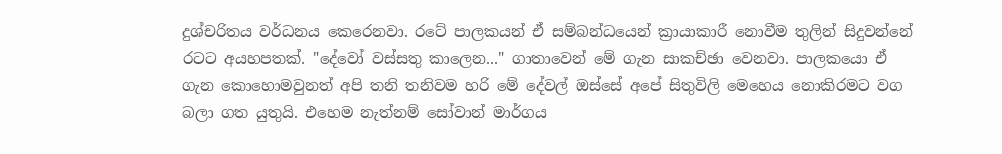දුශ්චරිතය වර්ධනය කෙරෙනවා. රටේ පාලකයන් ඒ සම්බන්ධයෙන් ක්‍රායාකාරී නොවීම තුලින් සිදුවන්නේ රටට අයහපතක්. "දේවෝ වස්සතු කාලෙන..." ගාතාවෙන් මේ ගැන සාකච්ඡා වෙනවා. පාලකයො ඒ ගැන කොහොමවුනත් අපි තනි තනිවම හරි මේ දේවල් ඔස්සේ අපේ සිතුවිලි මෙහෙය නොකිරමට වග බලා ගත යුතුයි. එහෙම නැත්නම් සෝවාන් මාර්ගය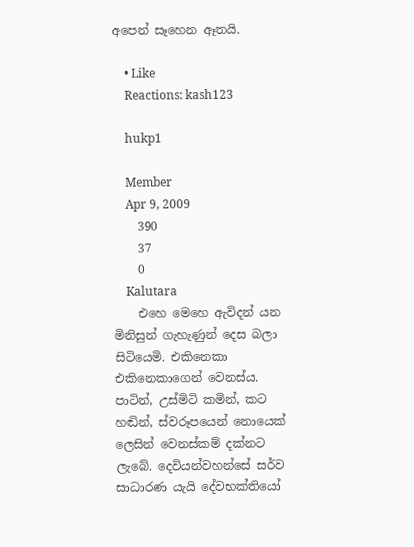අපෙන් සෑහෙන ඈතයි.

    • Like
    Reactions: kash123

    hukp1

    Member
    Apr 9, 2009
    390
    37
    0
    Kalutara
    එහෙ මෙහෙ ඇවිදන් යන මිනිසුන් ගැහැණුන් දෙස බලා සිටියෙමි. එකිනෙකා එකිනෙකාගෙන් වෙනස්ය. පාටින්, උස්මිටි කමින්, කට හඬින්, ස්වරූපයෙන් නොයෙක් ලෙසින් වෙනස්කම් දක්නට ලැබේ. දෙවියන්වහන්සේ සර්ව සාධාරණ යැයි දේවභක්තියෝ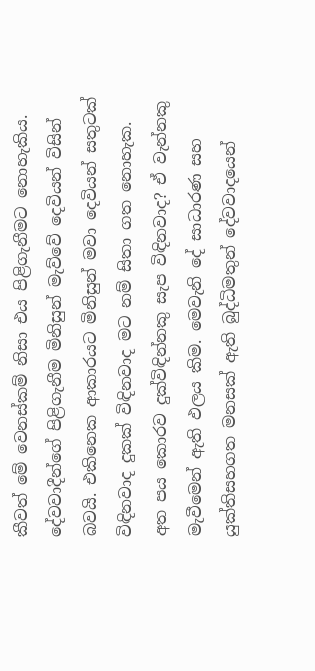කීවත් මේ වෙනස්කම් නිසා එය පිළිගැනීමට නොහැකිය. දේවවාදීන්ගේ පිළිගැනීම මිනිසුන් මැව්වේ දෙවියන් විසින් බවයි. එකිනෙක ආකාරයට මිනිසුන් මවා දෙවියන් සතුටක් විඳිනවාද දුකක් විඳිනවාද මට නම් සිතා ගත නොහැක. අත පය කොරව දුක්විඳින්නකු සැප විඳිනවාද? ඒ වැන්නකු මැවීමෙන් ඇති ඵලය කිම. මෙවැනි දේ සාධාරණ සහ යුක්තිසහගත මනසක් ඇති බුද්ධිමතුන් දේවවාදයෙන්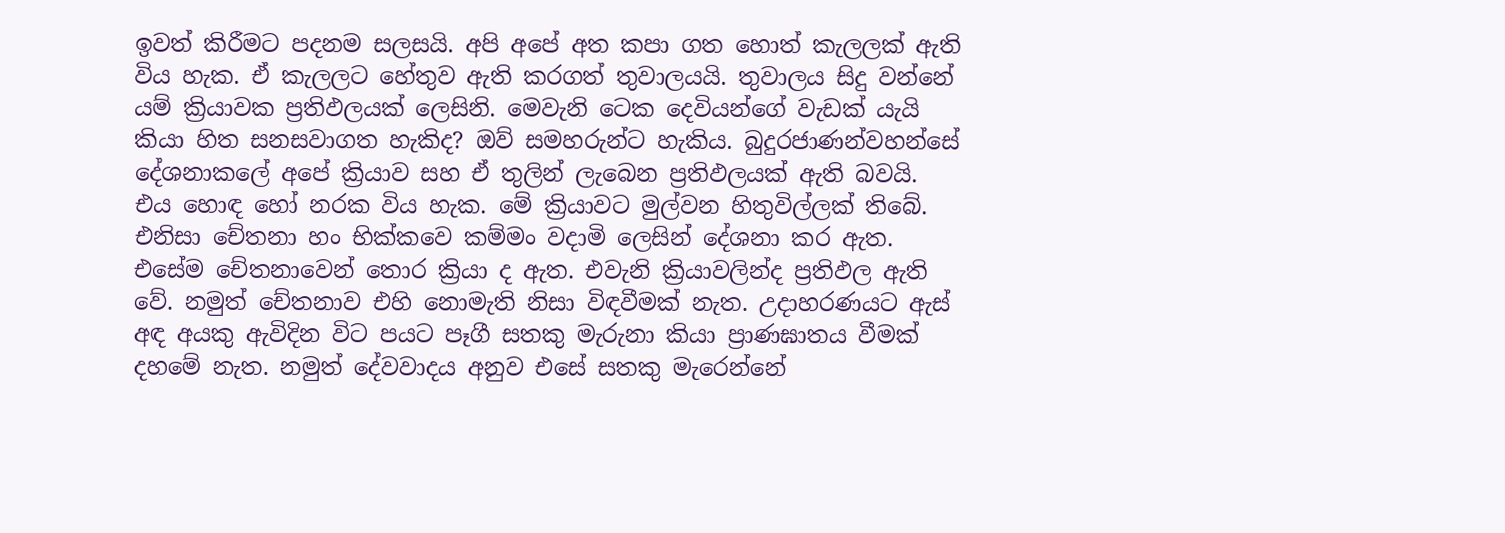ඉවත් කිරීමට පදනම සලසයි. අපි අපේ අත කපා ගත හොත් කැලලක් ඇති විය හැක. ඒ කැලලට හේතුව ඇති කරගත් තුවාලයයි. තුවාලය සිදු වන්නේ යම් ක්‍රියාවක ප්‍රතිඵලයක් ලෙසිනි. මෙවැනි ටෙක දෙවියන්ගේ වැඩක් යැයි කියා හිත සනසවාගත හැකිද? ඔව් සමහරුන්ට හැකිය. බුදුරජාණන්වහන්සේ දේශනාකලේ අපේ ක්‍රියාව සහ ඒ තුලින් ලැබෙන ප්‍රතිඵලයක් ඇති බවයි. එය හොඳ හෝ නරක විය හැක. මේ ක්‍රියාවට මුල්වන හිතුවිල්ලක් තිබේ. එනිසා චේතනා හං භික්කවෙ කම්මං වදාමි ලෙසින් දේශන‍ා කර ඇත. එසේම චේතනාවෙන් තොර ක්‍රියා ද ඇත. එවැනි ක්‍රියාවලින්ද ප්‍රතිඵල ඇති වේ. නමුත් චේතනාව එහි නොමැති නිසා විඳවීමක් නැත. උදාහරණයට ඇස් අඳ අයකු ඇවිදින විට පයට පෑගී සතකු මැරුනා කියා ප්‍රාණඝාතය වීමක් දහමේ නැත. නමුත් දේවවාදය අනුව එසේ සතකු මැරෙන්නේ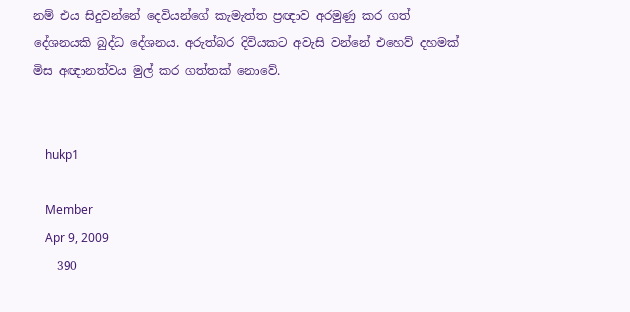නම් එය සිදුවන්නේ දෙවියන්ගේ කැමැත්ත ප්‍රඥාව අරමුණු කර ගත් දේශනයකි බුද්ධ දේශනය. අරුත්බර දිවියකට අවැසි වන්නේ එහෙව් දහමක් මිස අඥානත්වය මුල් කර ගත්තක් නොවේ.


    hukp1

    Member
    Apr 9, 2009
    390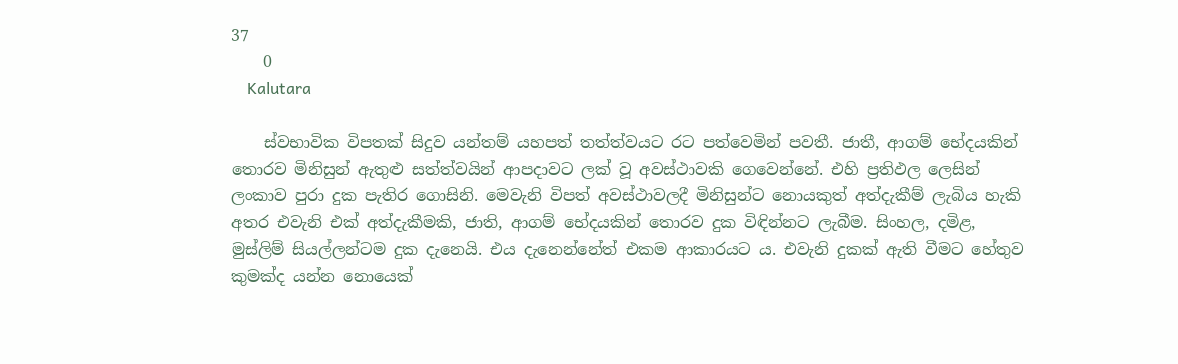37
    0
    Kalutara

    ස්වභාවික විපතක් සිදුව යන්තම් යහපත් තත්ත්වයට රට පත්වෙමින් පවතී. ජාතී, ආගම් භේදයකින් තොරව මිනිසුන් ඇතුළු සත්ත්වයින් ආපදාවට ලක් වූ අවස්ථාවකි ගෙවෙන්නේ. එහි ප්‍රතිඵල ලෙසින් ලංකාව පුරා දුක පැතිර ගොසිනි. මෙවැනි විපත් අවස්ථාවලදී මිනිසුන්ට නොයකුත් අත්දැකීම් ලැබිය හැකි අතර එවැනි එක් අත්දැකීමකි, ජාති, ආගම් භේදයකින් තොරව දුක විඳින්නට ලැබීම. සිංහල, දමිළ, මුස්ලිම් සියල්ලන්ටම දුක දැනෙයි. එය දැනෙන්නේත් එකම ආකාරයට ය. එවැනි දුකක් ඇති වීමට හේතුව කුමක්ද යන්න නොයෙක්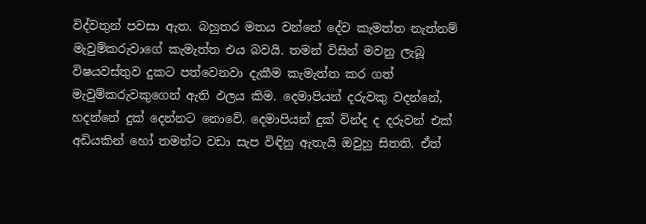විද්වතුන් පවසා ඇත. බහුතර මතය වන්නේ දේව කැමත්ත නැත්නම් මැවුම්කරුවාගේ කැමැත්ත එය බවයි. තමන් විසින් මවනු ලැබූ විෂයවස්තුව දුකට පත්වෙනවා දැකීම කැමැත්ත කර ගත් මැවුම්කරුවකුගෙන් ඇති ඵලය කිම. දෙමාපියන් දරුවකු වදන්නේ, හදන්නේ දුක් දෙන්නට නොවේ. දෙමාපියන් දුක් වින්ද ද දරුවන් එක් අඩියකින් හෝ තමන්ට වඩා සැප විඳිනු ඇතැයි ඔවුහු සිතති. ඒත්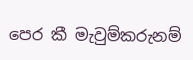පෙර කී මැවුම්කරුනම්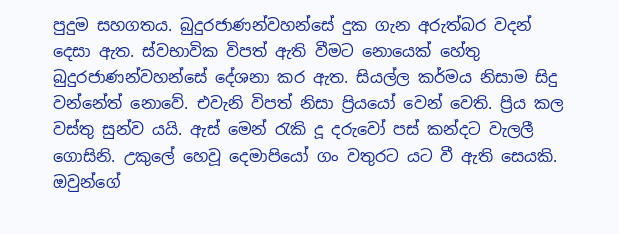පුදුම සහගතය. බුදුරජාණන්වහන්සේ දුක ගැන අරුත්බර වදන් දෙසා ඇත. ස්වභාවික විපත් ඇති වීමට නොයෙක් හේතු බුදුරජාණන්වහන්සේ දේශනා කර ඇත. සියල්ල කර්මය නිසාම සිදු වන්නේත් නොවේ. එවැනි විපත් නිසා ප්‍රියයෝ වෙන් වෙති. ප්‍රිය කල වස්තු සුන්ව යයි. ඇස් මෙන් රැකි දූ දරුවෝ පස් කන්දට වැලලී ගොසිනි. උකුලේ හෙවූ දෙමාපියෝ ගං වතුරට යට වී ඇති සෙයකි. ඔවුන්ගේ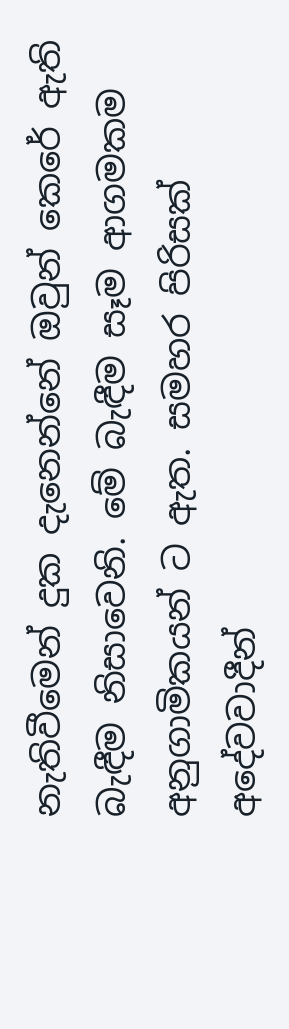නැතිවීමෙන් දුක දැනෙන්නේ ඔවුන් කෙරේ ඇති බැඳීම නිසාවෙනි. මේ බැඳීම සෑම ආගමකම අනුගාමිකයන් ට ඇත. සමහර පිරිසක් අදේවවාදීන්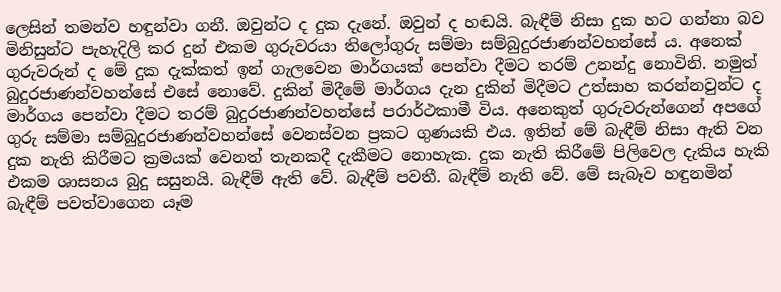ලෙසින් තමන්ව හඳුන්වා ගනී. ඔවුන්ට ද දුක දැනේ. ඔවුන් ද හඬයි. බැඳීම් නිසා දුක හට ගන්නා බව මිනිසුන්ට පැහැදිලි කර දුන් එකම ගුරුවරයා තිලෝගුරු සම්මා සම්බුදුරජාණන්වහන්සේ ය. අනෙක් ගුරුවරුන් ද මේ දුක දැක්කත් ඉන් ගැලවෙන මාර්ගයක් පෙන්වා දීමට තරම් උනන්දු නොවිනි. නමුත් බුදුරජාණන්වහන්සේ එසේ නොවේ. දුකින් මිදීමේ මාර්ගය දැන දුකින් මිදීමට උත්සාහ කරන්නවුන්ට ද මාර්ගය පෙන්වා දීමට තරම් බුදුරජාණන්වහන්සේ පරාර්ථකාමී විය. අනෙකුත් ගුරුවරුන්ගෙන් අපගේ ගුරු සම්මා සම්බුදුරජාණන්වහන්සේ වෙනස්වන ප්‍රකට ගුණයකි එය. ඉතින් මේ බැඳීම් නිසා ඇති වන දුක නැති කිරීමට ක්‍රමයක් වෙනත් තැනකදී දැකීමට නොහැක. දුක නැති කිරීමේ පිලිවෙල දැකිය හැකි එකම ශාසනය බුදු සසුනයි. බැඳීම් ඇති වේ. බැඳීම් පවතී. බැඳීම් නැති වේ. මේ සැබෑව හඳුනමින් බැඳීම් පවත්වාගෙන යෑම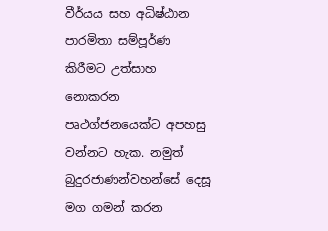වීර්යය සහ අධිෂ්ඨාන පාරමිතා සම්පූර්ණ කිරීමට උත්සාහ නොකරන පෘථග්ජනයෙක්ට අපහසු වන්නට හැක. නමුත් බුදුරජාණන්වහන්සේ දෙසූ මග ගමන් කරන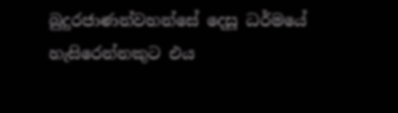බුදුරජාණන්වහන්සේ දෙසූ ධර්මයේ හැසිරෙන්නකුට එය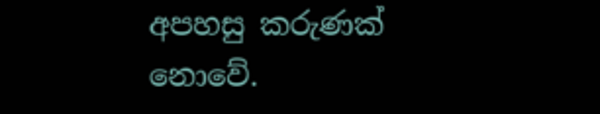අපහසු කරුණක් නොවේ.